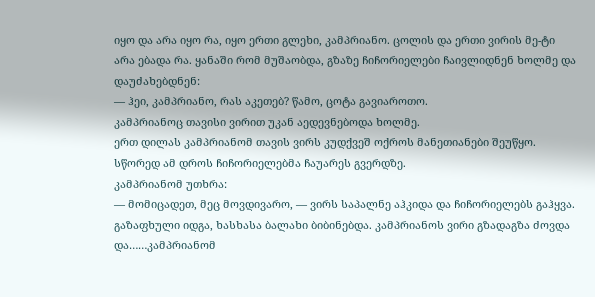იყო და არა იყო რა, იყო ერთი გლეხი, კამპრიანო. ცოლის და ერთი ვირის მე-ტი არა ებადა რა. ყანაში რომ მუშაობდა, გზაზე ჩიჩორიელები ჩაივლიდნენ ხოლმე და დაუძახებდნენ:
— ჰეი, კამპრიანო, რას აკეთებ? წამო, ცოტა გავიაროთო.
კამპრიანოც თავისი ვირით უკან აედევნებოდა ხოლმე.
ერთ დილას კამპრიანომ თავის ვირს კუდქვეშ ოქროს მანეთიანები შეუწყო. სწორედ ამ დროს ჩიჩორიელებმა ჩაუარეს გვერდზე.
კამპრიანომ უთხრა:
— მომიცადეთ, მეც მოვდივარო, — ვირს საპალნე აჰკიდა და ჩიჩორიელებს გაჰყვა.
გაზაფხული იდგა, ხასხასა ბალახი ბიბინებდა. კამპრიანოს ვირი გზადაგზა ძოვდა და……კამპრიანომ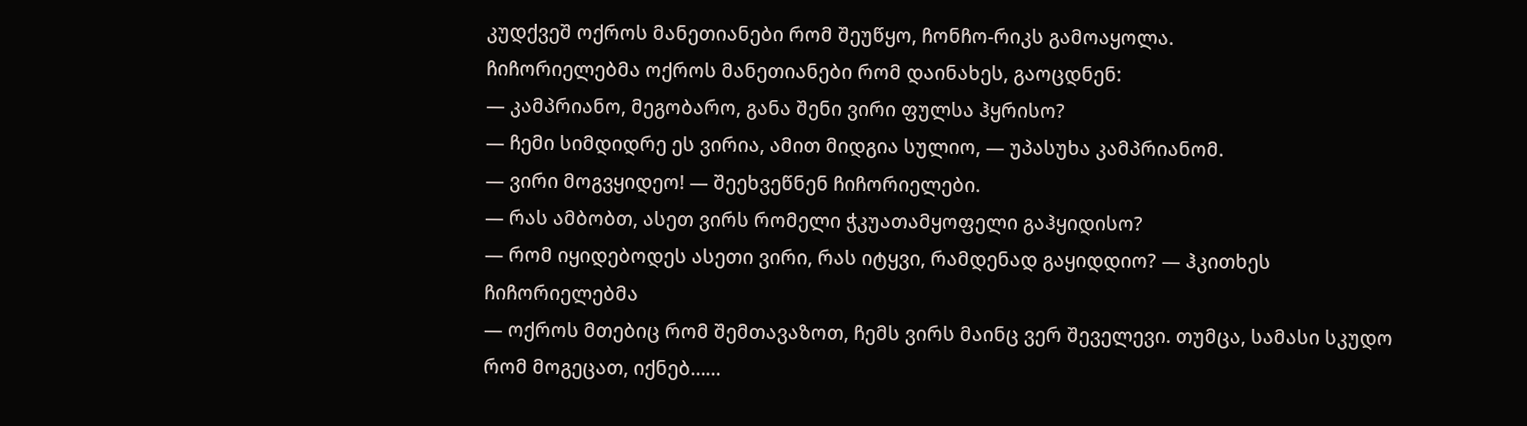კუდქვეშ ოქროს მანეთიანები რომ შეუწყო, ჩონჩო-რიკს გამოაყოლა.
ჩიჩორიელებმა ოქროს მანეთიანები რომ დაინახეს, გაოცდნენ:
— კამპრიანო, მეგობარო, განა შენი ვირი ფულსა ჰყრისო?
— ჩემი სიმდიდრე ეს ვირია, ამით მიდგია სულიო, — უპასუხა კამპრიანომ.
— ვირი მოგვყიდეო! — შეეხვეწნენ ჩიჩორიელები.
— რას ამბობთ, ასეთ ვირს რომელი ჭკუათამყოფელი გაჰყიდისო?
— რომ იყიდებოდეს ასეთი ვირი, რას იტყვი, რამდენად გაყიდდიო? — ჰკითხეს ჩიჩორიელებმა
— ოქროს მთებიც რომ შემთავაზოთ, ჩემს ვირს მაინც ვერ შეველევი. თუმცა, სამასი სკუდო რომ მოგეცათ, იქნებ……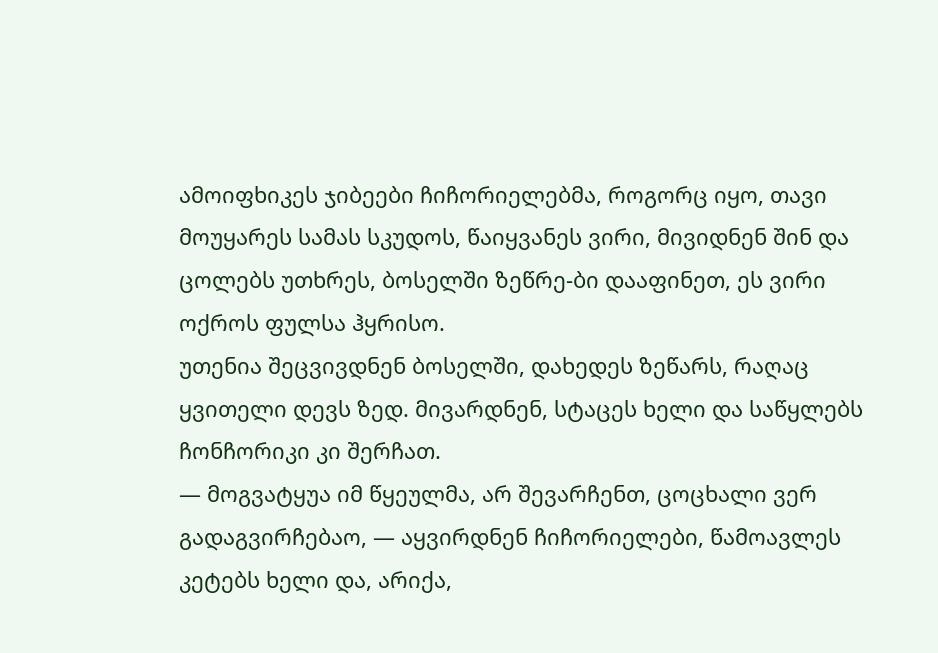ამოიფხიკეს ჯიბეები ჩიჩორიელებმა, როგორც იყო, თავი მოუყარეს სამას სკუდოს, წაიყვანეს ვირი, მივიდნენ შინ და ცოლებს უთხრეს, ბოსელში ზეწრე-ბი დააფინეთ, ეს ვირი ოქროს ფულსა ჰყრისო.
უთენია შეცვივდნენ ბოსელში, დახედეს ზეწარს, რაღაც ყვითელი დევს ზედ. მივარდნენ, სტაცეს ხელი და საწყლებს ჩონჩორიკი კი შერჩათ.
— მოგვატყუა იმ წყეულმა, არ შევარჩენთ, ცოცხალი ვერ გადაგვირჩებაო, — აყვირდნენ ჩიჩორიელები, წამოავლეს კეტებს ხელი და, არიქა,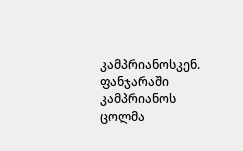კამპრიანოსკენ.
ფანჯარაში კამპრიანოს ცოლმა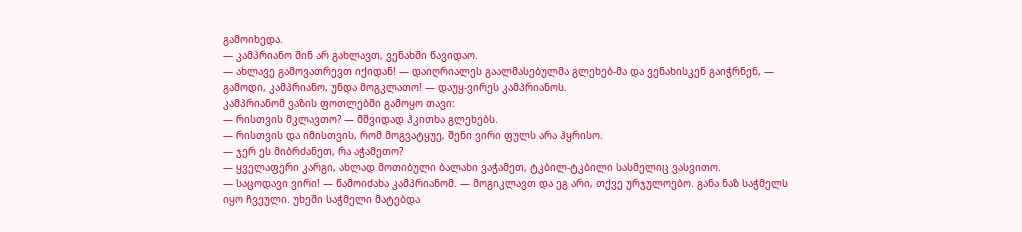გამოიხედა.
— კამპრიანო შინ არ გახლავთ, ვენახში წავიდაო.
— ახლავე გამოვათრევთ იქიდან! — დაიღრიალეს გაალმასებულმა გლეხებ-მა და ვენახისკენ გაიჭრნენ, — გამოდი, კამპრიანო, უნდა მოგკლათო! — დაუყ-ვირეს კამპრიანოს.
კამპრიანომ ვაზის ფოთლებში გამოყო თავი:
— რისთვის მკლავთო? — მშვიდად ჰკითხა გლეხებს.
— რისთვის და იმისთვის, რომ მოგვატყუე, შენი ვირი ფულს არა ჰყრისო.
— ჯერ ეს მიბრძანეთ, რა აჭამეთო?
— ყველაფერი კარგი, ახლად მოთიბული ბალახი ვაჭამეთ, ტკბილ-ტკბილი სასმელიც ვასვითო.
— საცოდავი ვირი! — წამოიძახა კამპრიანომ. — მოგიკლავთ და ეგ არი, თქვე ურჯულოებო. განა ნაზ საჭმელს იყო ჩვეული. უხეში საჭმელი მატებდა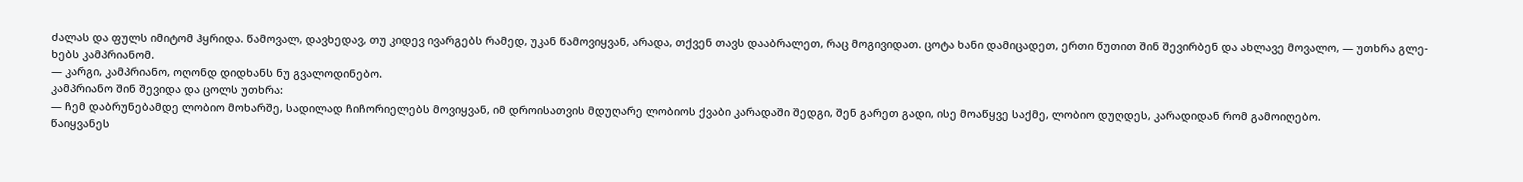ძალას და ფულს იმიტომ ჰყრიდა. წამოვალ, დავხედავ, თუ კიდევ ივარგებს რამედ, უკან წამოვიყვან, არადა, თქვენ თავს დააბრალეთ, რაც მოგივიდათ. ცოტა ხანი დამიცადეთ, ერთი წუთით შინ შევირბენ და ახლავე მოვალო, — უთხრა გლე-ხებს კამპრიანომ.
— კარგი, კამპრიანო, ოღონდ დიდხანს ნუ გვალოდინებო.
კამპრიანო შინ შევიდა და ცოლს უთხრა:
— ჩემ დაბრუნებამდე ლობიო მოხარშე, სადილად ჩიჩორიელებს მოვიყვან, იმ დროისათვის მდუღარე ლობიოს ქვაბი კარადაში შედგი, შენ გარეთ გადი, ისე მოაწყვე საქმე, ლობიო დუღდეს, კარადიდან რომ გამოიღებო.
წაიყვანეს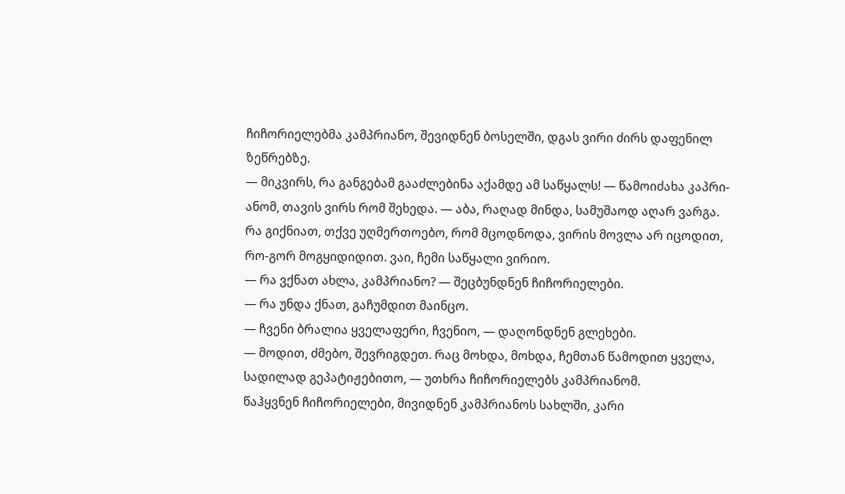ჩიჩორიელებმა კამპრიანო, შევიდნენ ბოსელში, დგას ვირი ძირს დაფენილ ზეწრებზე.
— მიკვირს, რა განგებამ გააძლებინა აქამდე ამ საწყალს! — წამოიძახა კაპრი-ანომ, თავის ვირს რომ შეხედა. — აბა, რაღად მინდა, სამუშაოდ აღარ ვარგა. რა გიქნიათ, თქვე უღმერთოებო, რომ მცოდნოდა, ვირის მოვლა არ იცოდით, რო-გორ მოგყიდიდით. ვაი, ჩემი საწყალი ვირიო.
— რა ვქნათ ახლა, კამპრიანო? — შეცბუნდნენ ჩიჩორიელები.
— რა უნდა ქნათ, გაჩუმდით მაინცო.
— ჩვენი ბრალია ყველაფერი, ჩვენიო, — დაღონდნენ გლეხები.
— მოდით, ძმებო, შევრიგდეთ. რაც მოხდა, მოხდა, ჩემთან წამოდით ყველა, სადილად გეპატიჟებითო, — უთხრა ჩიჩორიელებს კამპრიანომ.
წაჰყვნენ ჩიჩორიელები, მივიდნენ კამპრიანოს სახლში, კარი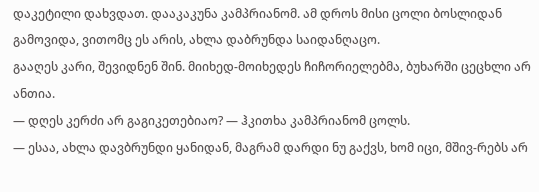დაკეტილი დახვდათ. დააკაკუნა კამპრიანომ. ამ დროს მისი ცოლი ბოსლიდან გამოვიდა, ვითომც ეს არის, ახლა დაბრუნდა საიდანღაცო.
გააღეს კარი, შევიდნენ შინ. მიიხედ-მოიხედეს ჩიჩორიელებმა, ბუხარში ცეცხლი არ ანთია.
— დღეს კერძი არ გაგიკეთებიაო? — ჰკითხა კამპრიანომ ცოლს.
— ესაა, ახლა დავბრუნდი ყანიდან, მაგრამ დარდი ნუ გაქვს, ხომ იცი, მშივ-რებს არ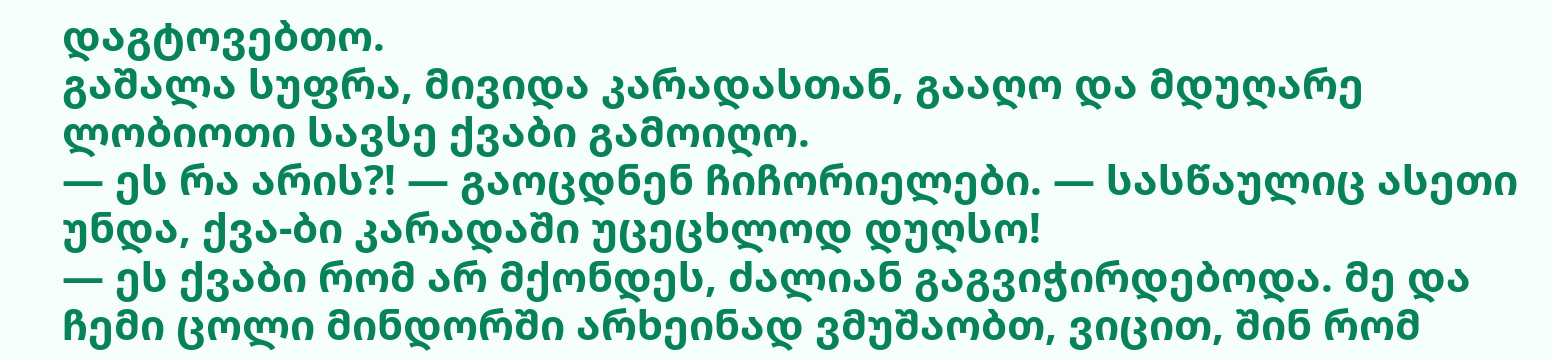დაგტოვებთო.
გაშალა სუფრა, მივიდა კარადასთან, გააღო და მდუღარე ლობიოთი სავსე ქვაბი გამოიღო.
— ეს რა არის?! — გაოცდნენ ჩიჩორიელები. — სასწაულიც ასეთი უნდა, ქვა-ბი კარადაში უცეცხლოდ დუღსო!
— ეს ქვაბი რომ არ მქონდეს, ძალიან გაგვიჭირდებოდა. მე და ჩემი ცოლი მინდორში არხეინად ვმუშაობთ, ვიცით, შინ რომ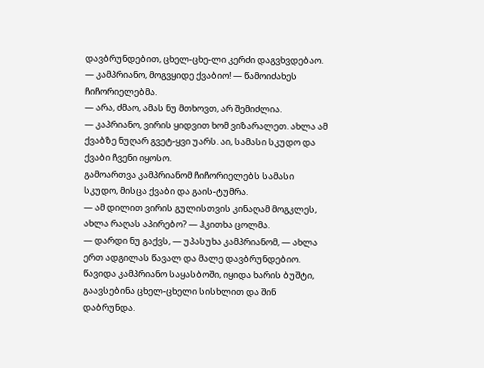დავბრუნდებით, ცხელ-ცხე-ლი კერძი დაგვხვდებაო.
— კამპრიანო, მოგვყიდე ქვაბიო! — წამოიძახეს ჩიჩორიელებმა.
— არა, ძმაო, ამას ნუ მთხოვთ, არ შემიძლია.
— კაპრიანო, ვირის ყიდვით ხომ ვიზარალეთ. ახლა ამ ქვაბზე ნუღარ გვეტ-ყვი უარს. აი, სამასი სკუდო და ქვაბი ჩვენი იყოსო.
გამოართვა კამპრიანომ ჩიჩორიელებს სამასი სკუდო, მისცა ქვაბი და გაის-ტუმრა.
— ამ დილით ვირის გულისთვის კინაღამ მოგკლეს, ახლა რაღას აპირებო? — ჰკითხა ცოლმა.
— დარდი ნუ გაქვს, — უპასუხა კამპრიანომ, — ახლა ერთ ადგილას წავალ და მალე დავბრუნდებიო.
წავიდა კამპრიანო საყასბოში, იყიდა ხარის ბუშტი, გაავსებინა ცხელ-ცხელი სისხლით და შინ დაბრუნდა.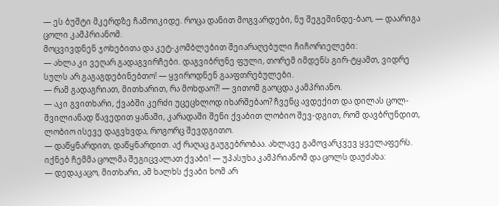— ეს ბუშტი მკერდზე ჩამოიკიდე. როცა დანით მოგვარდები, ნუ შეგეშინდე-ბაო, — დაარიგა ცოლი კამპრიანომ.
მოცვივდნენ ჯოხებითა და კეტ-კომბლებით შეიარაღებული ჩიჩორიელები:
— ახლა კი ვეღარ გადაგვირჩები. დაგვიბრუნე ფული, თორემ იმდენს გირ-ტყამთ, ვიდრე სულს არ გაგაგდებინებთო! — ყვიროდნენ გააფთრებულები.
— რამ გადაგრიათ, მითხარით, რა მოხდაო?! — ვითომ გაოცდა კამპრიანო.
— აკი გვითხარი, ქვაბში კერძი უცეცხლოდ იხარშებაო? ჩვენც ავდექით და დილას ცოლ-შვილიანად წავედით ყანაში, კარადაში შენი ქვაბით ლობიო შევ-დგით, რომ დავბრუნდით, ლობიო ისევე დაგვხვდა, როგორც შევდგითო.
— დაწყნარდით, დაწყნარდით. აქ რაღაც გაუგებრობაა. ახლავე გამოვარკვევ ყველაფერს. იქნებ ჩემმა ცოლმა შეგიცვალათ ქვაბი! — უპასუხა კამპრიანომ და ცოლს დაუძახა:
— დედაკაცო, მითხარი, ამ ხალხს ქვაბი ხომ არ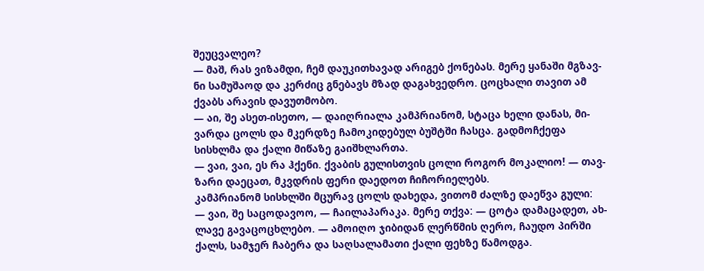შეუცვალეო?
— მაშ, რას ვიზამდი, ჩემ დაუკითხავად არიგებ ქონებას. მერე ყანაში მგზავ-ნი სამუშაოდ და კერძიც გნებავს მზად დაგახვედრო. ცოცხალი თავით ამ ქვაბს არავის დავუთმობო.
— აი, შე ასეთ-ისეთო, — დაიღრიალა კამპრიანომ, სტაცა ხელი დანას, მი-ვარდა ცოლს და მკერდზე ჩამოკიდებულ ბუშტში ჩასცა. გადმოჩქეფა სისხლმა და ქალი მიწაზე გაიშხლართა.
— ვაი, ვაი, ეს რა ჰქენი. ქვაბის გულისთვის ცოლი როგორ მოკალიო! — თავ-ზარი დაეცათ, მკვდრის ფერი დაედოთ ჩიჩორიელებს.
კამპრიანომ სისხლში მცურავ ცოლს დახედა, ვითომ ძალზე დაეწვა გული:
— ვაი, შე საცოდავოო, — ჩაილაპარაკა. მერე თქვა: — ცოტა დამაცადეთ, ახ-ლავე გავაცოცხლებო. — ამოიღო ჯიბიდან ლერწმის ღერო, ჩაუდო პირში ქალს, სამჯერ ჩაბერა და საღსალამათი ქალი ფეხზე წამოდგა.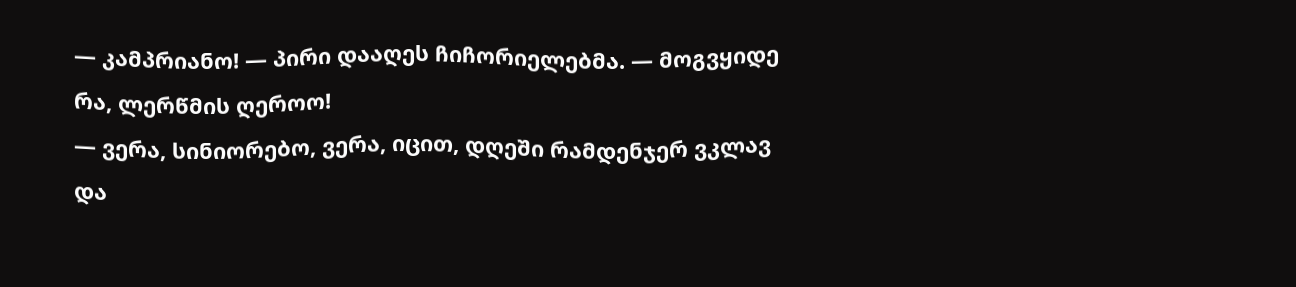— კამპრიანო! — პირი დააღეს ჩიჩორიელებმა. — მოგვყიდე რა, ლერწმის ღეროო!
— ვერა, სინიორებო, ვერა, იცით, დღეში რამდენჯერ ვკლავ და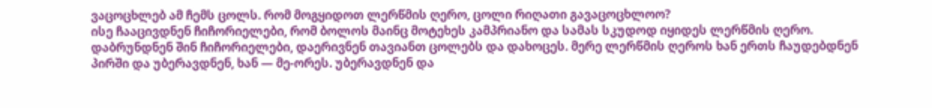ვაცოცხლებ ამ ჩემს ცოლს. რომ მოგყიდოთ ლერწმის ღერო, ცოლი რიღათი გავაცოცხლოო?
ისე ჩააცივდნენ ჩიჩორიელები, რომ ბოლოს მაინც მოტეხეს კამპრიანო და სამას სკუდოდ იყიდეს ლერწმის ღერო.
დაბრუნდნენ შინ ჩიჩორიელები, დაერივნენ თავიანთ ცოლებს და დახოცეს. მერე ლერწმის ღეროს ხან ერთს ჩაუდებდნენ პირში და უბერავდნენ, ხან — მე-ორეს. უბერავდნენ და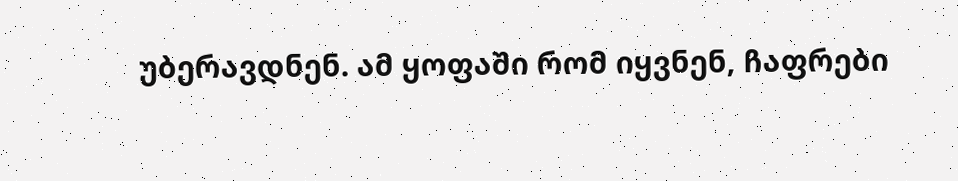უბერავდნენ. ამ ყოფაში რომ იყვნენ, ჩაფრები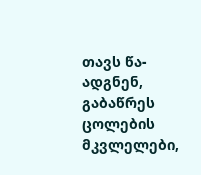თავს წა-ადგნენ, გაბაწრეს ცოლების მკვლელები,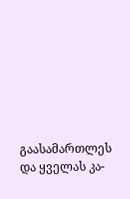გაასამართლეს და ყველას კა-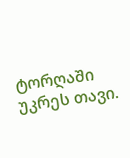ტორღაში უკრეს თავი.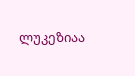ლუკეზიაა